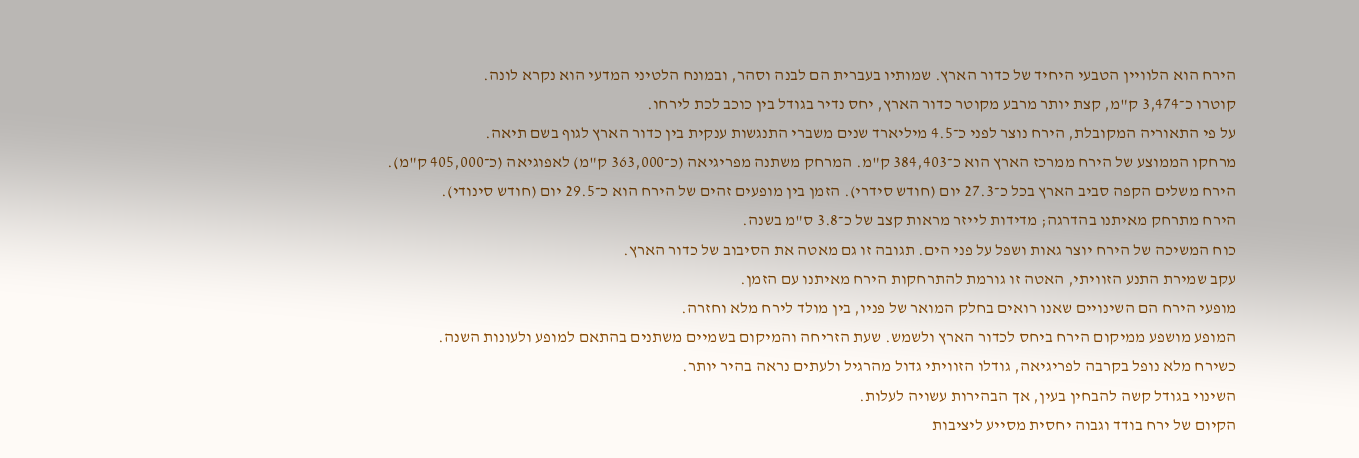הירח הוא הלוויין הטבעי היחיד של כדור הארץ. שמותיו בעברית הם לבנה וסהר, ובמונח הלטיני המדעי הוא נקרא לונה.
קוטרו כ־3,474 ק"מ, קצת יותר מרבע מקוטר כדור הארץ, יחס נדיר בגודל בין כוכב לכת לירחו.
על פי התאוריה המקובלת, הירח נוצר לפני כ־4.5 מיליארד שנים משברי התנגשות ענקית בין כדור הארץ לגוף בשם תיאה.
מרחקו הממוצע של הירח ממרכז הארץ הוא כ־384,403 ק"מ. המרחק משתנה מפריגיאה (כ־363,000 ק"מ) לאפוגיאה (כ־405,000 ק"מ).
הירח משלים הקפה סביב הארץ בכל כ־27.3 יום (חודש סידרי). הזמן בין מופעים זהים של הירח הוא כ־29.5 יום (חודש סינודי).
הירח מתרחק מאיתנו בהדרגה; מדידות לייזר מראות קצב של כ־3.8 ס"מ בשנה.
כוח המשיכה של הירח יוצר גאות ושפל על פני הים. תגובה זו גם מאטה את הסיבוב של כדור הארץ.
עקב שמירת התנע הזוויתי, האטה זו גורמת להתרחקות הירח מאיתנו עם הזמן.
מופעי הירח הם השינויים שאנו רואים בחלק המואר של פניו, בין מולד לירח מלא וחזרה.
המופע מושפע ממיקום הירח ביחס לכדור הארץ ולשמש. שעת הזריחה והמיקום בשמיים משתנים בהתאם למופע ולעונות השנה.
כשירח מלא נופל בקרבה לפריגיאה, גודלו הזוויתי גדול מהרגיל ולעתים נראה בהיר יותר.
השינוי בגודל קשה להבחין בעין, אך הבהירות עשויה לעלות.
הקיום של ירח בודד וגבוה יחסית מסייע ליציבות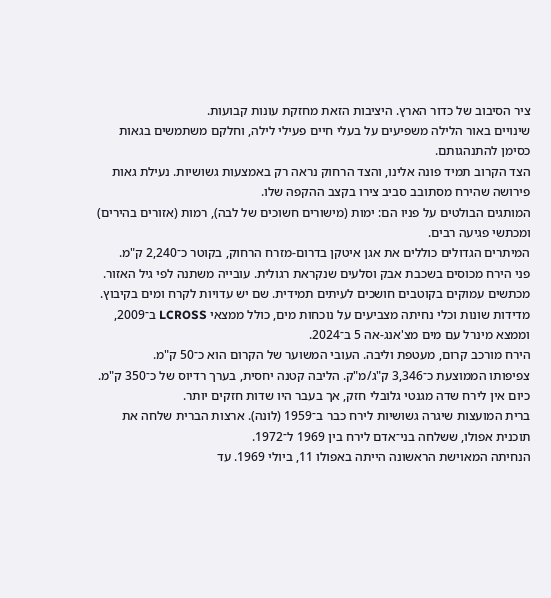ציר הסיבוב של כדור הארץ. היציבות הזאת מחזקת עונות קבועות.
שינויים באור הלילה משפיעים על בעלי חיים פעילי לילה, וחלקם משתמשים בגאות כסימן להתנהגותם.
הצד הקרוב תמיד פונה אלינו, והצד הרחוק נראה רק באמצעות גשושיות. נעילת גאות פירושה שהירח מסתובב סביב צירו בקצב ההקפה שלו.
המותגים הבולטים על פניו הם: ימות (מישורים חשוכים של לבה), רמות (אזורים בהירים) ומכתשי פגיעה רבים.
המיתרים הגדולים כוללים את אגן איטקן בדרום-מזרח הרחוק, בקוטר כ־2,240 ק"מ.
פני הירח מכוסים בשכבת אבק וסלעים שנקראת רגולית. עובייה משתנה לפי גיל האזור.
מכתשים עמוקים בקוטבים חושכים לעיתים תמידית. שם יש עדויות לקרח ומים בקיבוץ.
מדידות שונות וכלי נחיתה מצביעים על נוכחות מים, כולל ממצאי LCROSS ב־2009, וממצא מינרל עם מים מצ'אנג-אה 5 ב־2024.
הירח מורכב קרום, מעטפת וליבה. העובי המשוער של הקרום הוא כ־50 ק"מ.
צפיפותו הממוצעת כ־3,346 ק"ג/מ"ק. הליבה קטנה יחסית, בערך רדיוס של כ־350 ק"מ.
כיום אין לירח שדה מגנטי גלובלי חזק, אך בעבר היו שדות חזקים יותר.
ברית המועצות שיגרה גשושיות לירח כבר ב־1959 (לונה). ארצות הברית שלחה את תוכנית אפולו, ששלחה בני־אדם לירח בין 1969 ל־1972.
הנחיתה המאוישת הראשונה הייתה באפולו 11, ביולי 1969. עד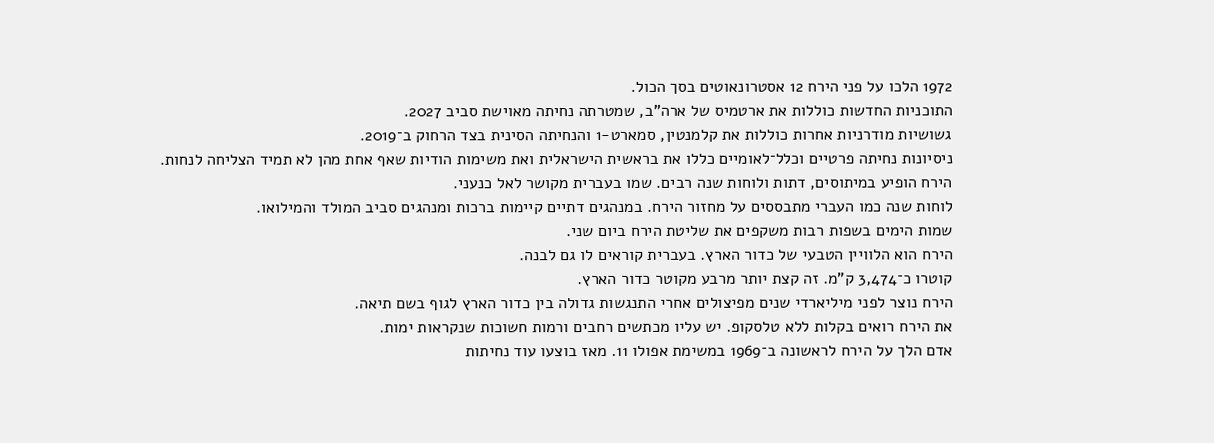1972 הלכו על פני הירח 12 אסטרונאוטים בסך הכול.
התוכניות החדשות כוללות את ארטמיס של ארה"ב, שמטרתה נחיתה מאוישת סביב 2027.
גשושיות מודרניות אחרות כוללות את קלמנטין, סמארט-1 והנחיתה הסינית בצד הרחוק ב־2019.
ניסיונות נחיתה פרטיים וכלל־לאומיים כללו את בראשית הישראלית ואת משימות הודיות שאף אחת מהן לא תמיד הצליחה לנחות.
הירח הופיע במיתוסים, דתות ולוחות שנה רבים. שמו בעברית מקושר לאל כנעני.
לוחות שנה כמו העברי מתבססים על מחזור הירח. במנהגים דתיים קיימות ברכות ומנהגים סביב המולד והמילואו.
שמות הימים בשפות רבות משקפים את שליטת הירח ביום שני.
הירח הוא הלוויין הטבעי של כדור הארץ. בעברית קוראים לו גם לבנה.
קוטרו כ־3,474 ק"מ. זה קצת יותר מרבע מקוטר כדור הארץ.
הירח נוצר לפני מיליארדי שנים מפיצולים אחרי התנגשות גדולה בין כדור הארץ לגוף בשם תיאה.
את הירח רואים בקלות ללא טלסקופ. יש עליו מכתשים רחבים ורמות חשוכות שנקראות ימות.
אדם הלך על הירח לראשונה ב־1969 במשימת אפולו 11. מאז בוצעו עוד נחיתות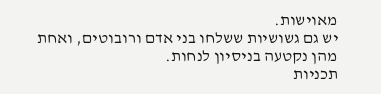מאוישות.
יש גם גשושיות ששלחו בני אדם ורובוטים, ואחת מהן נקטעה בניסיון לנחות.
תכניות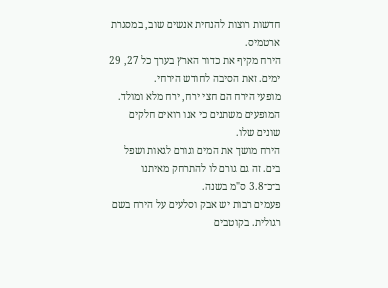חדשות רוצות להנחית אנשים שוב, במסגרת ארטמיס.
הירח מקיף את כדור הארץ בערך כל 27, 29 ימים. זאת הסיבה לחודש הירחי.
מופעי הירח הם חצי ירח, ירח מלא ומולד. המופעים משתנים כי אנו רואים חלקים שונים שלו.
הירח מושך את המים וגורם לגאות ושפל בים. זה גם גורם לו להתרחק מאיתנו ב־כ־3.8 ס"מ בשנה.
פעמים רבות יש אבק וסלעים על הירח בשם רגולית. בקוטבים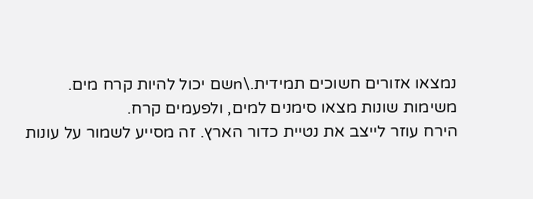נמצאו אזורים חשוכים תמידית.\nשם יכול להיות קרח מים. משימות שונות מצאו סימנים למים, ולפעמים קרח.
הירח עוזר לייצב את נטיית כדור הארץ. זה מסייע לשמור על עונות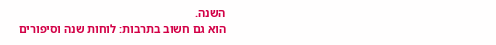השנה.
הוא גם חשוב בתרבות: לוחות שנה וסיפורים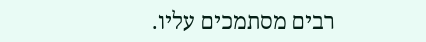רבים מסתמכים עליו.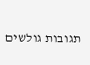תגובות גולשים